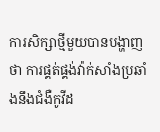ការសិក្សាថ្មីមួយបានបង្ហាញថា ការផ្គត់ផ្គង់វ៉ាក់សាំងប្រឆាំងនឹងជំងឺកូវីដ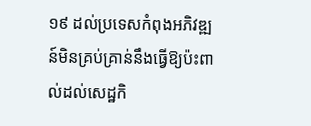១៩ ដល់ប្រទេសកំពុងអភិវឌ្ឍន៍មិនគ្រប់គ្រាន់នឹងធ្វើឱ្យប៉ះពាល់ដល់សេដ្ឋកិ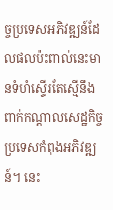ច្ចប្រទេសអភិវឌ្ឍន៍ដែលផលប៉ះពាល់នេះមានទំហំស្ទើរតែស្មើនឹងពាក់កណ្ដាលសេដ្ឋកិច្ចប្រទេសកំពុងអភិវឌ្ឍន៍។ នេះ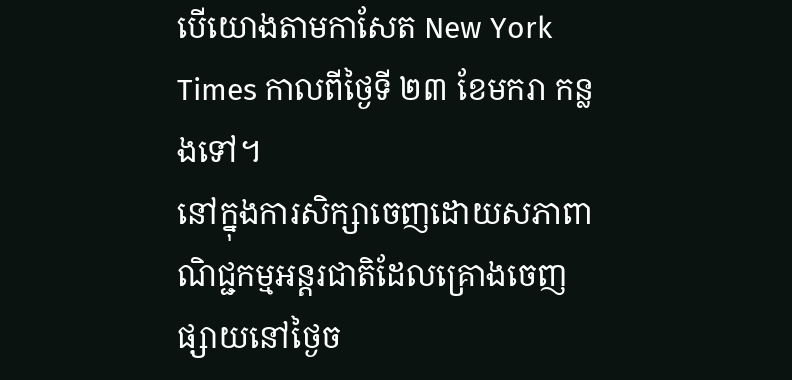បើយោងតាមកាសែត New York Times កាលពីថ្ងៃទី ២៣ ខែមករា កន្លងទៅ។
នៅក្នុងការសិក្សាចេញដោយសភាពាណិជ្ជកម្មអន្តរជាតិដែលគ្រោងចេញផ្សាយនៅថ្ងៃច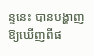ន្ទនេះ បានបង្ហាញឱ្យឃើញពីផ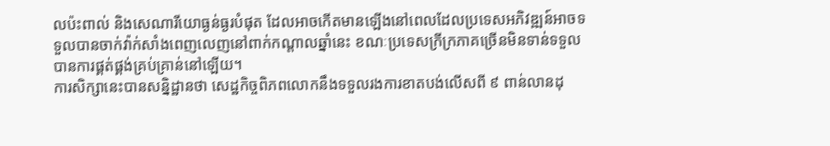លប៉ះពាល់ និងសេណារីយោធ្ងន់ធ្ងរបំផុត ដែលអាចកើតមានឡើងនៅពេលដែលប្រទេសអភិវឌ្ឍន៍អាចទទួលបានចាក់វ៉ាក់សាំងពេញលេញនៅពាក់កណ្តាលឆ្នាំនេះ ខណៈប្រទេសក្រីក្រភាគច្រើនមិនទាន់ទទួលបានការផ្គត់ផ្គង់គ្រប់គ្រាន់នៅឡើយ។
ការសិក្សានេះបានសន្និដ្ឋានថា សេដ្ឋកិច្ចពិភពលោកនឹងទទួលរងការខាតបង់លើសពី ៩ ពាន់លានដុ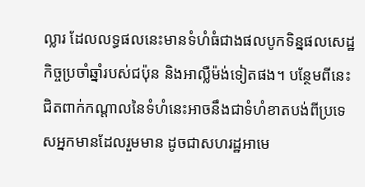ល្លារ ដែលលទ្ធផលនេះមានទំហំធំជាងផលបូកទិន្នផលសេដ្ឋកិច្ចប្រចាំឆ្នាំរបស់ជប៉ុន និងអាល្លឺម៉ង់ទៀតផង។ បន្ថែមពីនេះជិតពាក់កណ្តាលនៃទំហំនេះអាចនឹងជាទំហំខាតបង់ពីប្រទេសអ្នកមានដែលរួមមាន ដូចជាសហរដ្ឋអាមេ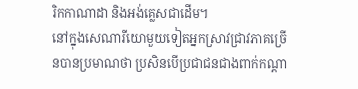រិកកាណាដា និងអង់គ្លេសជាដើម។
នៅក្នុងសេណារីយោមួយទៀតអ្នកស្រាវជ្រាវភាគច្រើនបានប្រមាណថា ប្រសិនបើប្រជាជនជាងពាក់កណ្តា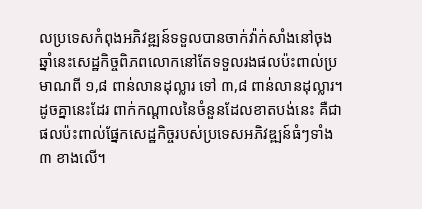លប្រទេសកំពុងអភិវឌ្ឍន៍ទទួលបានចាក់វ៉ាក់សាំងនៅចុងឆ្នាំនេះសេដ្ឋកិច្ចពិភពលោកនៅតែទទួលរងផលប៉ះពាល់ប្រមាណពី ១,៨ ពាន់លានដុល្លារ ទៅ ៣,៨ ពាន់លានដុល្លារ។ ដូចគ្នានេះដែរ ពាក់កណ្ដាលនៃចំនួនដែលខាតបង់នេះ គឺជាផលប៉ះពាល់ផ្នែកសេដ្ឋកិច្ចរបស់ប្រទេសអភិវឌ្ឍន៍ធំៗទាំង ៣ ខាងលើ។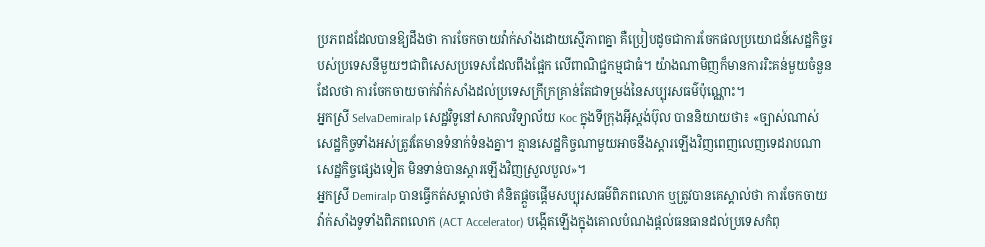ប្រភពដដែលបានឱ្យដឹងថា ការចែកចាយវ៉ាក់សាំងដោយស្មើភាពគ្នា គឺប្រៀបដូចជាការចែកផលប្រយោជន៍សេដ្ឋកិច្ចរបស់ប្រទេសនីមួយៗជាពិសេសប្រទេសដែលពឹងផ្អែក លើពាណិជ្ជកម្មជាធំ។ យ៉ាងណាមិញក៏មានការរិះគន់មួយចំនួនដែលថា ការចែកចាយចាក់វ៉ាក់សាំងដល់ប្រទេសក្រីក្រគ្រាន់តែជាទម្រង់នៃសប្បុរសធម៌ប៉ុណ្ណោះ។
អ្នកស្រី SelvaDemiralp សេដ្ឋវិទូនៅសាកលវិទ្យាល័យ Koc ក្នុងទីក្រុងអ៊ីស្តង់ប៊ុល បាននិយាយថា៖ «ច្បាស់ណាស់សេដ្ឋកិច្ចទាំងអស់ត្រូវតែមានទំនាក់ទំនងគ្នា។ គ្មានសេដ្ឋកិច្ចណាមួយអាចនឹងស្តារឡើងវិញពេញលេញទេដរាបណាសេដ្ឋកិច្ចផ្សេងទៀត មិនទាន់បានស្តារឡើងវិញស្រួលបួល»។
អ្នកស្រី Demiralp បានធ្វើកត់សម្គាល់ថា គំនិតផ្តួចផ្តើមសប្បុរសធម៌ពិភពលោក ឬត្រូវបានគេស្គាល់ថា ការចែកចាយវ៉ាក់សាំងទូទាំងពិភពលោក (ACT Accelerator) បង្កើតឡើងក្នុងគោលបំណងផ្តល់ធនធានដល់ប្រទេសកំពុ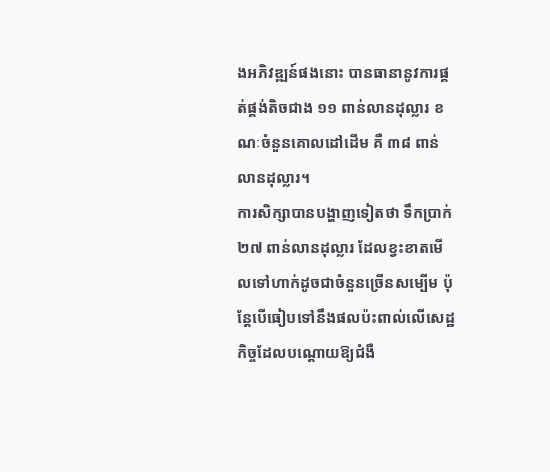ងអភិវឌ្ឍន៍ផងនោះ បានធានានូវការផ្គត់ផ្គង់តិចជាង ១១ ពាន់លានដុល្លារ ខណៈចំនួនគោលដៅដើម គឺ ៣៨ ពាន់លានដុល្លារ។
ការសិក្សាបានបង្ហាញទៀតថា ទឹកប្រាក់ ២៧ ពាន់លានដុល្លារ ដែលខ្វះខាតមើលទៅហាក់ដូចជាចំនួនច្រើនសម្បើម ប៉ុន្តែបើធៀបទៅនឹងផលប៉ះពាល់លើសេដ្ឋកិច្ចដែលបណ្ដោយឱ្យជំងឺ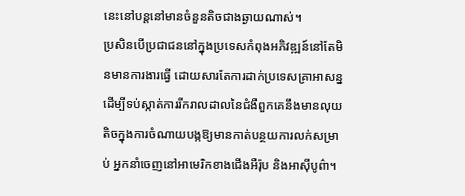នេះនៅបន្តនៅមានចំនួនតិចជាងឆ្ងាយណាស់។
ប្រសិនបើប្រជាជននៅក្នុងប្រទេសកំពុងអភិវឌ្ឍន៍នៅតែមិនមានការងារធ្វើ ដោយសារតែការដាក់ប្រទេសគ្រាអាសន្ន ដើម្បីទប់ស្កាត់ការរីករាលដាលនៃជំងឺពួកគេនឹងមានលុយតិចក្នុងការចំណាយបង្កឱ្យមានកាត់បន្ថយការលក់សម្រាប់ អ្នកនាំចេញនៅអាមេរិកខាងជើងអឺរ៉ុប និងអាស៊ីបូព៌ា។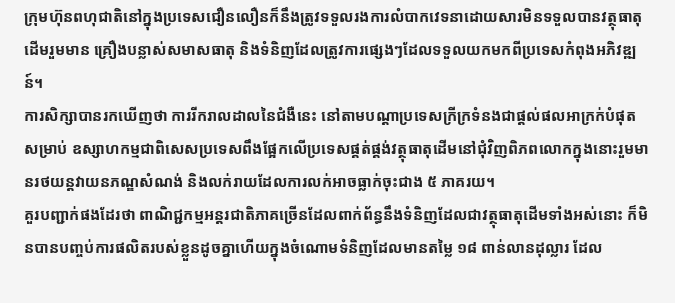ក្រុមហ៊ុនពហុជាតិនៅក្នុងប្រទេសជឿនលឿនក៏នឹងត្រូវទទួលរងការលំបាកវេទនាដោយសារមិនទទួលបានវត្ថុធាតុដើមរួមមាន គ្រឿងបន្លាស់សមាសធាតុ និងទំនិញដែលត្រូវការផ្សេងៗដែលទទួលយកមកពីប្រទេសកំពុងអភិវឌ្ឍន៍។
ការសិក្សាបានរកឃើញថា ការរីករាលដាលនៃជំងឺនេះ នៅតាមបណ្តាប្រទេសក្រីក្រទំនងជាផ្ដល់ផលអាក្រក់បំផុតសម្រាប់ ឧស្សាហកម្មជាពិសេសប្រទេសពឹងផ្អែកលើប្រទេសផ្គត់ផ្គង់វត្ថុធាតុដើមនៅជុំវិញពិភពលោកក្នុងនោះរួមមានរថយន្តវាយនភណ្ឌសំណង់ និងលក់រាយដែលការលក់អាចធ្លាក់ចុះជាង ៥ ភាគរយ។
គួរបញ្ជាក់ផងដែរថា ពាណិជ្ជកម្មអន្តរជាតិភាគច្រើនដែលពាក់ព័ន្ធនឹងទំនិញដែលជាវត្ថុធាតុដើមទាំងអស់នោះ ក៏មិនបានបញ្ចប់ការផលិតរបស់ខ្លួនដូចគ្នាហើយក្នុងចំណោមទំនិញដែលមានតម្លៃ ១៨ ពាន់លានដុល្លារ ដែល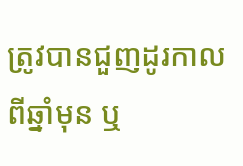ត្រូវបានជួញដូរកាលពីឆ្នាំមុន ឬ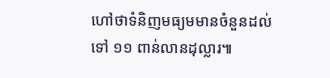ហៅថាទំនិញមធ្យមមានចំនួនដល់ទៅ ១១ ពាន់លានដុល្លារ៕